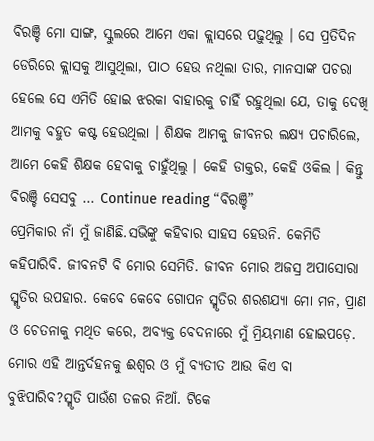ବିରଞ୍ଚି ମୋ ସାଙ୍ଗ, ସ୍କୁଲରେ ଆମେ ଏକା କ୍ଲାସରେ ପଢ଼ୁଥିଲୁ । ସେ ପ୍ରତିଦିନ ଡେରିରେ କ୍ଲାସକୁ ଆସୁଥିଲା, ପାଠ ହେଉ ନଥିଲା ତାର, ମାନସାଙ୍କ ପଚରା ହେଲେ ସେ ଏମିତି ହୋଇ ଝରକା ବାହାରକୁ ଚାହିଁ ରହୁଥିଲା ଯେ, ତାକୁ ଦେଖି ଆମକୁ ବହୁତ କଷ୍ଟ ହେଉଥିଲା । ଶିକ୍ଷକ ଆମକୁ ଜୀବନର ଲକ୍ଷ୍ୟ ପଚାରିଲେ, ଆମେ କେହି ଶିକ୍ଷକ ହେବାକୁ ଚାହୁଁଥିଲୁ । କେହି ଡାକ୍ତର, କେହି ଓକିଲ । କିନ୍ତୁ ବିରଞ୍ଚି ସେସବୁ … Continue reading “ବିରଞ୍ଚି”
ପ୍ରେମିକାର ନାଁ ମୁଁ ଜାଣିଛି.ସଭିଙ୍କୁ କହିବାର ସାହସ ହେଉନି. କେମିତି କହିପାରିବି. ଜୀବନଟି ବି ମୋର ସେମିତି. ଜୀବନ ମୋର ଅଜସ୍ର ଅପାସୋରା ସ୍ମୃତିର ଉପହାର. କେବେ କେବେ ଗୋପନ ସ୍ମୃତିର ଶରଶଯ୍ୟା ମୋ ମନ, ପ୍ରାଣ ଓ ଚେତନାକୁ ମଥିତ କରେ, ଅବ୍ୟକ୍ତ ବେଦନାରେ ମୁଁ ମ୍ରିୟମାଣ ହୋଇପଡ଼େ. ମୋର ଏହି ଆନ୍ତର୍ଦହନକୁ ଈଶ୍ୱର ଓ ମୁଁ ବ୍ୟତୀତ ଆଉ କିଏ ବା ବୁଝିପାରିବ?ସ୍ମୃତି ପାଉଁଶ ତଳର ନିଆଁ. ଟିକେ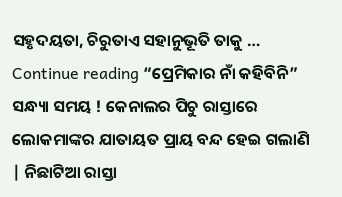ସହୃଦୟତା, ଚିରୁତାଏ ସହାନୁଭୂତି ତାକୁ … Continue reading “ପ୍ରେମିକାର ନାଁ କହିବିନି”
ସନ୍ଧ୍ୟା ସମୟ ! କେନାଲର ପିଚୁ ରାସ୍ତାରେ ଲୋକମାଙ୍କର ଯାତାୟତ ପ୍ରାୟ ବନ୍ଦ ହେଇ ଗଲାଣି | ନିଛାଟିଆ ରାସ୍ତା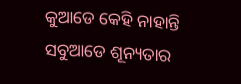କୁଆଡେ କେହି ନାହାନ୍ତି ସବୁଆଡେ ଶୂନ୍ୟତାର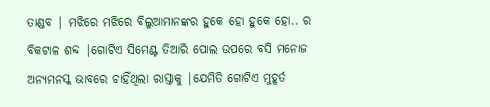ତାଣ୍ଡବ | ମଝିରେ ମଝିରେ ବିଲୁଆମାନଙ୍କର ହୁକେ ହୋ ହୁକେ ହୋ.. ର ବିକଟାଳ ଶବ୍ଦ |ଗୋଟିଏ ସିମେଣ୍ଟ ତିଆରି ପୋଲ ଉପରେ ବସି ମନୋଜ ଅନ୍ୟମନସ୍କ ଭାବରେ ଚାହିଁଥିଲା ରାସ୍ତାକୁ |ଯେମିତି ଗୋଟିଏ ମୁହୂର୍ତ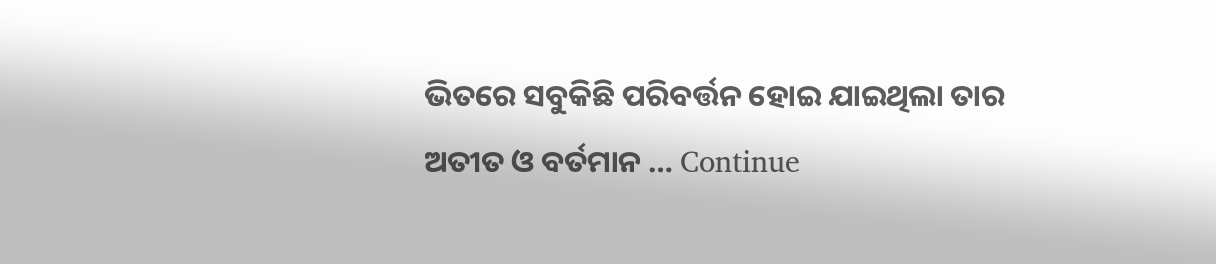ଭିତରେ ସବୁକିଛି ପରିବର୍ତ୍ତନ ହୋଇ ଯାଇଥିଲା ତାର ଅତୀତ ଓ ବର୍ତମାନ … Continue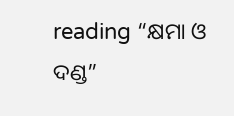reading “କ୍ଷମା ଓ ଦଣ୍ଡ”